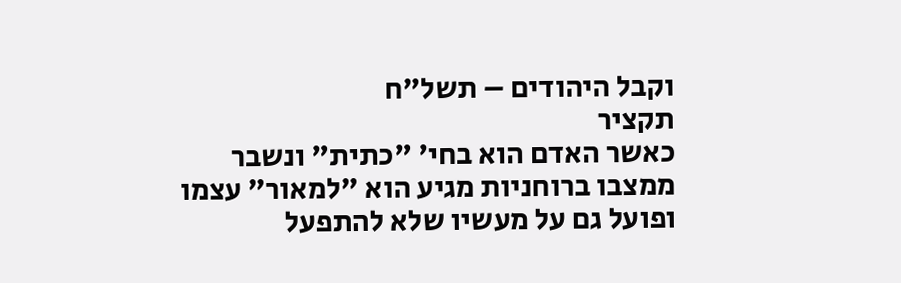וקבל היהודים – תשל"ח
תקציר
כאשר האדם הוא בחי' "כתית" ונשבר ממצבו ברוחניות מגיע הוא "למאור" עצמו ופועל גם על מעשיו שלא להתפעל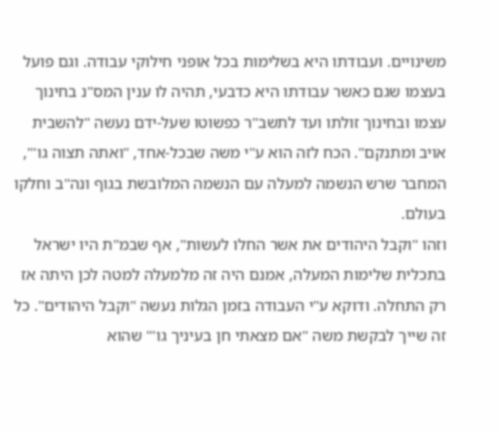משינויים. ועבודתו היא בשלימות בכל אופני חילוקי עבודה. וגם פועל בעצמו שגם כאשר עבודתו היא כדבעי, תהיה לו ענין המס"נ בחינוך עצמו ובחינוך זולתו ועד לתשב"ר כפשוטו שעל-ידם נעשה "להשבית אויב ומתנקם". הכח לזה הוא ע"י משה שבכל-אחד, "ואתה תצוה גו'", המחבר שרש הנשמה למעלה עם הנשמה המלובשת בגוף ונה"ב וחלקו בעולם.
וזהו "וקבל היהודים את אשר החלו לעשות", אף שבמ"ת היו ישראל בתכלית שלימות המעלה, אמנם היה זה מלמעלה למטה לכן היתה אז רק התחלה. ודוקא ע"י העבודה בזמן הגלות נעשה "וקבל היהודים". כל זה שייך לבקשת משה "אם מצאתי חן בעיניך גו'" שהוא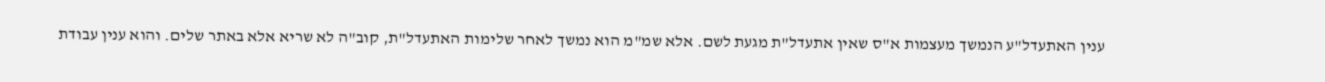ענין האתעדל"ע הנמשך מעצמות א"ס שאין אתעדל"ת מגעת לשם. אלא שמ"מ הוא נמשך לאחר שלימות האתעדל"ת, קוב"ה לא שריא אלא באתר שלים. והוא ענין עבודת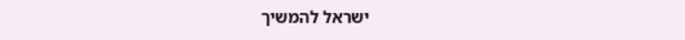ישראל להמשיך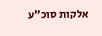אלקות סוכ"ע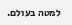למטה בעולם.